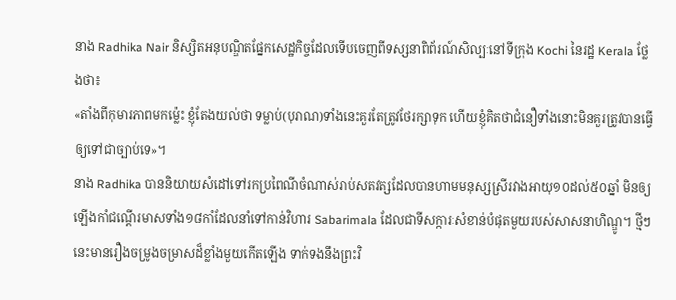នាង Radhika Nair និស្សិតអនុបណ្ឌិតផ្នែកសេដ្ឋកិច្ចដែលទើបចេញពីទស្សនាពិព័រណ៍សិល្បៈនៅទីក្រុង Kochi នៃរដ្ឋ Kerala ថ្លែងថា៖
«តាំងពីកុមារភាពមកម៉្លេះ ខ្ញុំតែងយល់ថា ទម្លាប់(បុរាណ)ទាំងនេះគួរតែត្រូវថែរក្សាទុក ហើយខ្ញុំគិតថាជំនឿទាំងនោះមិនគួរត្រូវបានធ្វើឲ្យទៅជាច្បាប់ទេ»។
នាង Radhika បាននិយាយសំដៅទៅរកប្រពៃណីចំណាស់រាប់សតវត្សដែលបានហាមមនុស្សស្រីរវាងអាយុ១០ដល់៥០ឆ្នាំ មិនឲ្យឡើងកាំជណ្ដើរមាសទាំង១៨កាំដែលនាំទៅកាន់វិហារ Sabarimala ដែលជាទីសក្ការៈសំខាន់បំផុតមួយរបស់សាសនាហិណ្ឌូ។ ថ្មីៗនេះមានរឿងចម្រូងចម្រាសដ៏ខ្លាំងមួយកើតឡើង ទាក់ទងនឹងព្រះវិ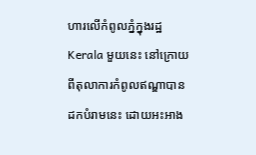ហារលើកំពូលភ្នំក្នុងរដ្ឋ Kerala មួយនេះ នៅក្រោយពីតុលាការកំពូលឥណ្ឌាបានដកបំរាមនេះ ដោយអះអាង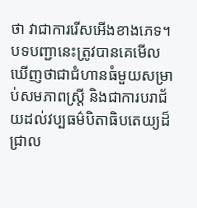ថា វាជាការរើសអើងខាងភេទ។ បទបញ្ជានេះត្រូវបានគេមើលឃើញថាជាជំហានធំមួយសម្រាប់សមភាពស្ត្រី និងជាការបរាជ័យដល់វប្បធម៌បិតាធិបតេយ្យដ៏ជ្រាល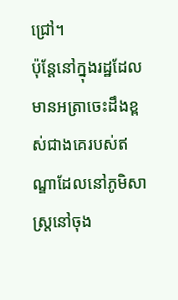ជ្រៅ។
ប៉ុន្តែនៅក្នុងរដ្ឋដែលមានអត្រាចេះដឹងខ្ពស់ជាងគេរបស់ឥណ្ឌាដែលនៅភូមិសាស្ត្រនៅចុង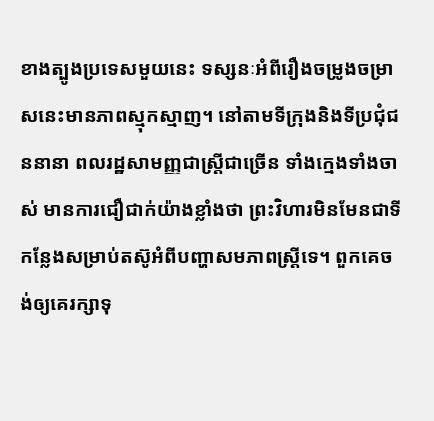ខាងត្បូងប្រទេសមួយនេះ ទស្សនៈអំពីរឿងចម្រូងចម្រាសនេះមានភាពស្មុកស្មាញ។ នៅតាមទីក្រុងនិងទីប្រជុំជននានា ពលរដ្ឋសាមញ្ញជាស្ត្រីជាច្រើន ទាំងក្មេងទាំងចាស់ មានការជឿជាក់យ៉ាងខ្លាំងថា ព្រះវិហារមិនមែនជាទីកន្លែងសម្រាប់តស៊ូអំពីបញ្ហាសមភាពស្ត្រីទេ។ ពួកគេចង់ឲ្យគេរក្សាទុ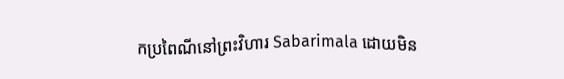កប្រពៃណីនៅព្រះវិហារ Sabarimala ដោយមិន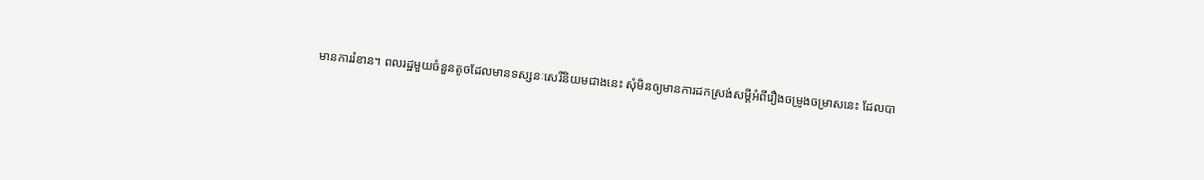មានការរំខាន។ ពលរដ្ឋមួយចំនួនតូចដែលមានទស្សនៈសេរីនិយមជាងនេះ សុំមិនឲ្យមានការដកស្រង់សម្តីអំពីរឿងចម្រូងចម្រាសនេះ ដែលបា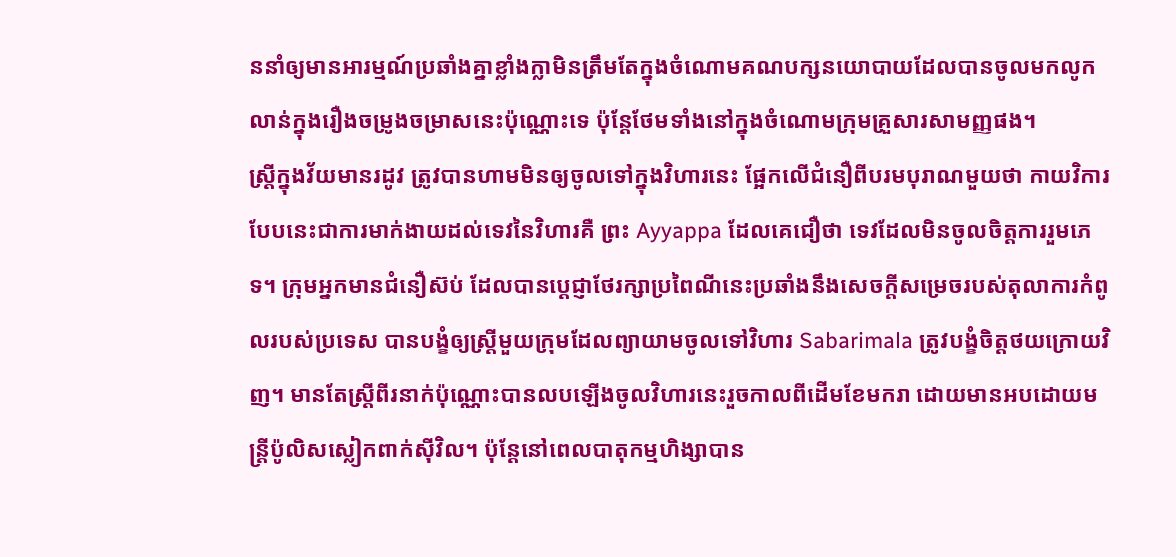ននាំឲ្យមានអារម្មណ៍ប្រឆាំងគ្នាខ្លាំងក្លាមិនត្រឹមតែក្នុងចំណោមគណបក្សនយោបាយដែលបានចូលមកលូកលាន់ក្នុងរឿងចម្រូងចម្រាសនេះប៉ុណ្ណោះទេ ប៉ុន្តែថែមទាំងនៅក្នុងចំណោមក្រុមគ្រួសារសាមញ្ញផង។
ស្ត្រីក្នុងវ័យមានរដូវ ត្រូវបានហាមមិនឲ្យចូលទៅក្នុងវិហារនេះ ផ្អែកលើជំនឿពីបរមបុរាណមួយថា កាយវិការបែបនេះជាការមាក់ងាយដល់ទេវនៃវិហារគឺ ព្រះ Ayyappa ដែលគេជឿថា ទេវដែលមិនចូលចិត្តការរួមភេទ។ ក្រុមអ្នកមានជំនឿស៊ប់ ដែលបានប្តេជ្ញាថែរក្សាប្រពៃណីនេះប្រឆាំងនឹងសេចក្តីសម្រេចរបស់តុលាការកំពូលរបស់ប្រទេស បានបង្ខំឲ្យស្ត្រីមួយក្រុមដែលព្យាយាមចូលទៅវិហារ Sabarimala ត្រូវបង្ខំចិត្តថយក្រោយវិញ។ មានតែស្ត្រីពីរនាក់ប៉ុណ្ណោះបានលបឡើងចូលវិហារនេះរួចកាលពីដើមខែមករា ដោយមានអបដោយមន្ត្រីប៉ូលិសស្លៀកពាក់ស៊ីវិល។ ប៉ុន្តែនៅពេលបាតុកម្មហិង្សាបាន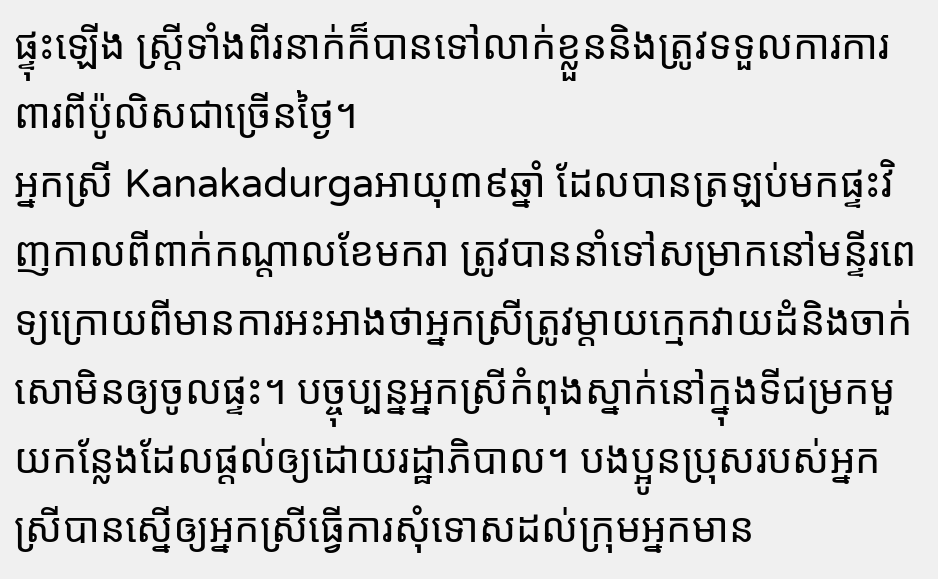ផ្ទុះឡើង ស្ត្រីទាំងពីរនាក់ក៏បានទៅលាក់ខ្លួននិងត្រូវទទួលការការពារពីប៉ូលិសជាច្រើនថ្ងៃ។
អ្នកស្រី Kanakadurgaអាយុ៣៩ឆ្នាំ ដែលបានត្រឡប់មកផ្ទះវិញកាលពីពាក់កណ្តាលខែមករា ត្រូវបាននាំទៅសម្រាកនៅមន្ទីរពេទ្យក្រោយពីមានការអះអាងថាអ្នកស្រីត្រូវម្តាយក្មេកវាយដំនិងចាក់សោមិនឲ្យចូលផ្ទះ។ បច្ចុប្បន្នអ្នកស្រីកំពុងស្នាក់នៅក្នុងទីជម្រកមួយកន្លែងដែលផ្តល់ឲ្យដោយរដ្ឋាភិបាល។ បងប្អូនប្រុសរបស់អ្នកស្រីបានស្នើឲ្យអ្នកស្រីធ្វើការសុំទោសដល់ក្រុមអ្នកមាន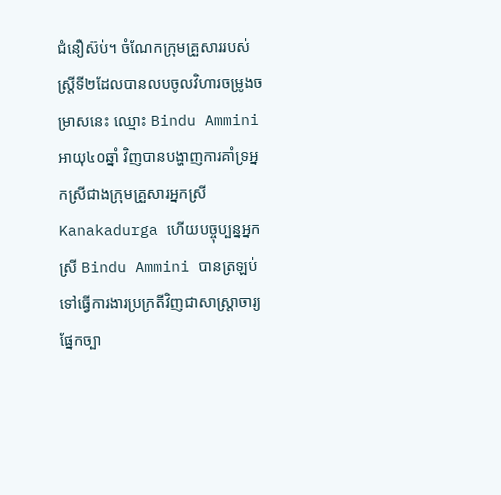ជំនឿស៊ប់។ ចំណែកក្រុមគ្រួសាររបស់ស្ត្រីទី២ដែលបានលបចូលវិហារចម្រូងចម្រាសនេះ ឈ្មោះ Bindu Ammini អាយុ៤០ឆ្នាំ វិញបានបង្ហាញការគាំទ្រអ្នកស្រីជាងក្រុមគ្រួសារអ្នកស្រី Kanakadurga ហើយបច្ចុប្បន្នអ្នកស្រី Bindu Ammini បានត្រឡប់ទៅធ្វើការងារប្រក្រតីវិញជាសាស្ត្រាចារ្យផ្នែកច្បា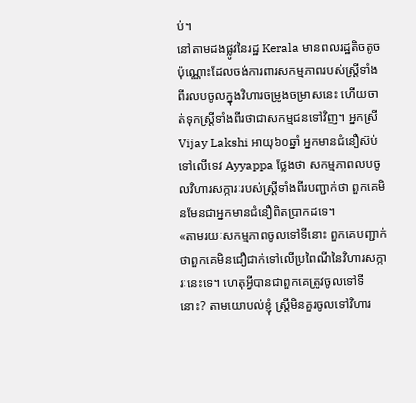ប់។
នៅតាមដងផ្លូវនៃរដ្ឋ Kerala មានពលរដ្ឋតិចតូចប៉ុណ្ណោះដែលចង់ការពារសកម្មភាពរបស់ស្ត្រីទាំងពីរលបចូលក្នុងវិហារចម្រូងចម្រាសនេះ ហើយចាត់ទុកស្ត្រីទាំងពីរថាជាសកម្មជនទៅវិញ។ អ្នកស្រី Vijay Lakshi អាយុ៦០ឆ្នាំ អ្នកមានជំនឿស៊ប់ទៅលើទេវ Ayyappa ថ្លែងថា សកម្មភាពលបចូលវិហារសក្ការៈរបស់ស្ត្រីទាំងពីរបញ្ជាក់ថា ពួកគេមិនមែនជាអ្នកមានជំនឿពិតប្រាកដទេ។
«តាមរយៈសកម្មភាពចូលទៅទីនោះ ពួកគេបញ្ជាក់ថាពួកគេមិនជឿជាក់ទៅលើប្រពៃណីនៃវិហារសក្ការៈនេះទេ។ ហេតុអ្វីបានជាពួកគេត្រូវចូលទៅទីនោះ? តាមយោបល់ខ្ញុំ ស្ត្រីមិនគួរចូលទៅវិហារ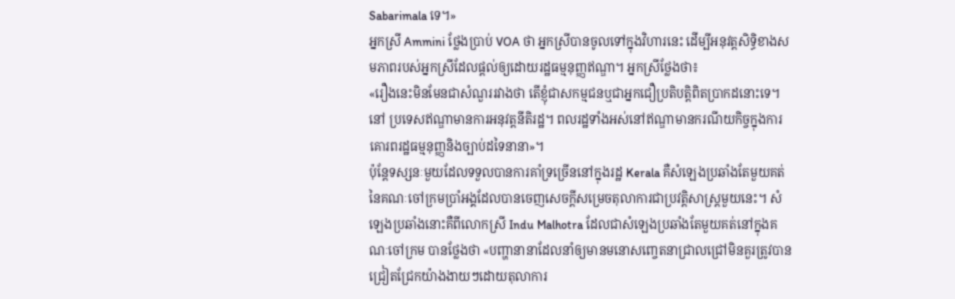Sabarimala ទេ។»
អ្នកស្រី Ammini ថ្លែងប្រាប់ VOA ថា អ្នកស្រីបានចូលទៅក្នុងវិហារនេះ ដើម្បីអនុវត្តសិទ្ធិខាងសមភាពរបស់អ្នកស្រីដែលផ្តល់ឲ្យដោយរដ្ឋធម្មនុញ្ញឥណ្ឌា។ អ្នកស្រីថ្លែងថា៖
«រឿងនេះមិនមែនជាសំណួររវាងថា តើខ្ញុំជាសកម្មជនឬជាអ្នកជឿប្រតិបត្តិពិតប្រាកដនោះទេ។ នៅ ប្រទេសឥណ្ឌាមានការអនុវត្តនីតិរដ្ឋ។ ពលរដ្ឋទាំងអស់នៅឥណ្ឌាមានករណីយកិច្ចក្នុងការគោរពរដ្ឋធម្មនុញ្ញនិងច្បាប់ដទៃនានា»។
ប៉ុន្តែទស្សនៈមួយដែលទទួលបានការគាំទ្រច្រើននៅក្នុងរដ្ឋ Kerala គឺសំឡេងប្រឆាំងតែមួយគត់នៃគណៈចៅក្រមប្រាំអង្គដែលបានចេញសេចក្តីសម្រេចតុលាការជាប្រវត្តិសាស្ត្រមួយនេះ។ សំឡេងប្រឆាំងនោះគឺពីលោកស្រី Indu Malhotra ដែលជាសំឡេងប្រឆាំងតែមួយគត់នៅក្នុងគណៈចៅក្រម បានថ្លែងថា «បញ្ហានានាដែលនាំឲ្យមានមនោសញ្ចេតនាជ្រាលជ្រៅមិនគួរត្រូវបានជ្រៀតជ្រែកយ៉ាងងាយៗដោយតុលាការ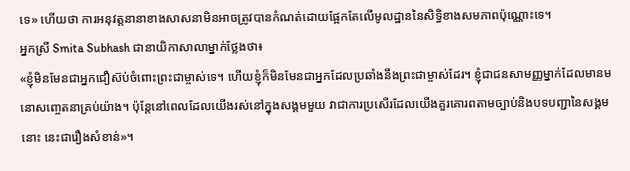ទេ» ហើយថា ការអនុវត្តនានាខាងសាសនាមិនអាចត្រូវបានកំណត់ដោយផ្អែកតែលើមូលដ្ឋាននៃសិទ្ធិខាងសមភាពប៉ុណ្ណោះទេ។
អ្នកស្រី Smita Subhash ជានាយិកាសាលាម្នាក់ថ្លែងថា៖
«ខ្ញុំមិនមែនជាអ្នកជឿស៊ប់ចំពោះព្រះជាម្ចាស់ទេ។ ហើយខ្ញុំក៏មិនមែនជាអ្នកដែលប្រឆាំងនឹងព្រះជាម្ចាស់ដែរ។ ខ្ញុំជាជនសាមញ្ញម្នាក់ដែលមានមនោសញ្ចេតនាគ្រប់យ៉ាង។ ប៉ុន្តែនៅពេលដែលយើងរស់នៅក្នុងសង្គមមួយ វាជាការប្រសើរដែលយើងគួរគោរពតាមច្បាប់និងបទបញ្ជានៃសង្គមនោះ នេះជារឿងសំខាន់»។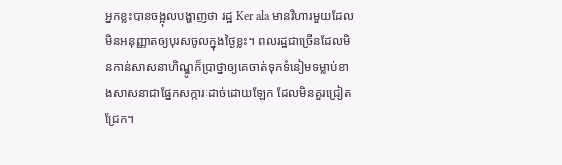អ្នកខ្លះបានចង្អុលបង្ហាញថា រដ្ឋ Ker ala មានវិហារមួយដែលមិនអនុញ្ញាតឲ្យបុរសចូលក្នុងថ្ងៃខ្លះ។ ពលរដ្ឋជាច្រើនដែលមិនកាន់សាសនាហិណ្ឌូក៏ប្រាថ្នាឲ្យគេចាត់ទុកទំនៀមទម្លាប់ខាងសាសនាជាផ្នែកសក្ការៈដាច់ដោយឡែក ដែលមិនគួរជ្រៀតជ្រែក។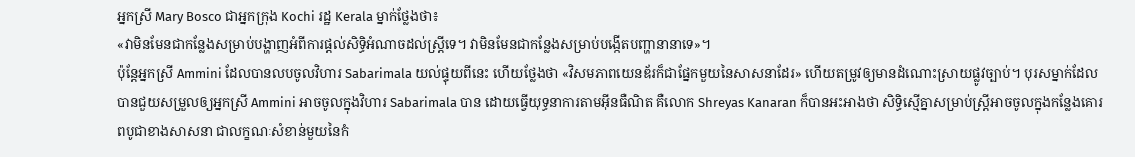អ្នកស្រី Mary Bosco ជាអ្នកក្រុង Kochi រដ្ឋ Kerala ម្នាក់ថ្លែងថា៖
«វាមិនមែនជាកន្លែងសម្រាប់បង្ហាញអំពីការផ្តល់សិទ្ធិអំណាចដល់ស្ត្រីទេ។ វាមិនមែនជាកន្លែងសម្រាប់បង្កើតបញ្ហានានាទេ»។
ប៉ុន្តែអ្នកស្រី Ammini ដែលបានលបចូលវិហារ Sabarimala យល់ផ្ទុយពីនេះ ហើយថ្លែងថា «វិសមភាពយេនឌ័រក៏ជាផ្នែកមួយនៃសាសនាដែរ» ហើយតម្រូវឲ្យមានដំណោះស្រាយផ្លូវច្បាប់។ បុរសម្នាក់ដែលបានជួយសម្រួលឲ្យអ្នកស្រី Ammini អាចចូលក្នុងវិហារ Sabarimala បាន ដោយធ្វើយុទ្ធនាការតាមអ៊ីនធឺណិត គឺលោក Shreyas Kanaran ក៏បានអះអាងថា សិទ្ធិស្មើគ្នាសម្រាប់ស្ត្រីអាចចូលក្នុងកន្លែងគោរពបូជាខាងសាសនា ជាលក្ខណៈសំខាន់មួយនៃកំ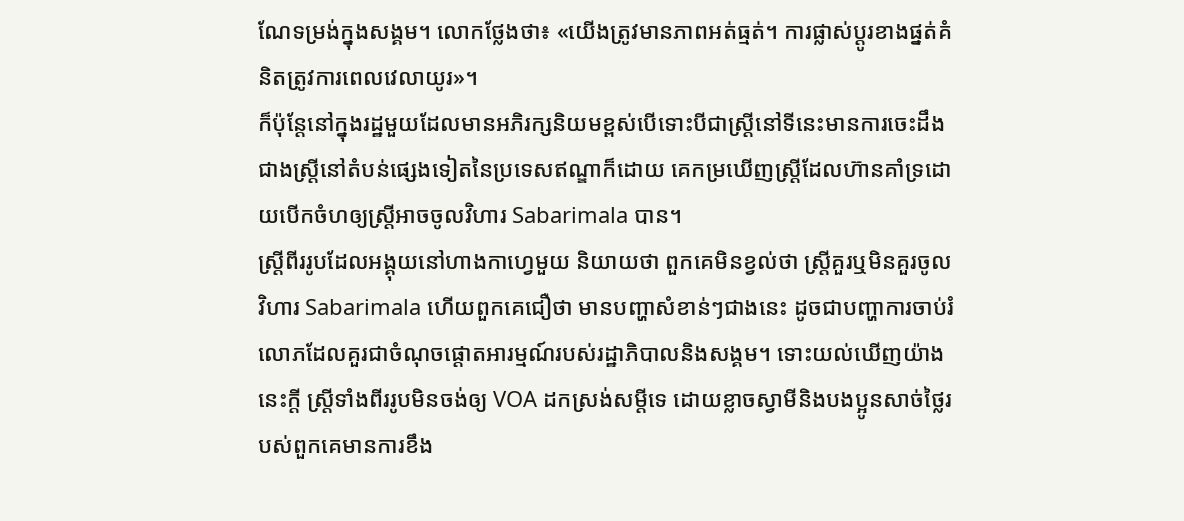ណែទម្រង់ក្នុងសង្គម។ លោកថ្លែងថា៖ «យើងត្រូវមានភាពអត់ធ្មត់។ ការផ្លាស់ប្តូរខាងផ្នត់គំនិតត្រូវការពេលវេលាយូរ»។
ក៏ប៉ុន្តែនៅក្នុងរដ្ឋមួយដែលមានអភិរក្សនិយមខ្ពស់បើទោះបីជាស្ត្រីនៅទីនេះមានការចេះដឹងជាងស្ត្រីនៅតំបន់ផ្សេងទៀតនៃប្រទេសឥណ្ឌាក៏ដោយ គេកម្រឃើញស្ត្រីដែលហ៊ានគាំទ្រដោយបើកចំហឲ្យស្ត្រីអាចចូលវិហារ Sabarimala បាន។
ស្ត្រីពីររូបដែលអង្គុយនៅហាងកាហ្វេមួយ និយាយថា ពួកគេមិនខ្វល់ថា ស្ត្រីគួរឬមិនគួរចូលវិហារ Sabarimala ហើយពួកគេជឿថា មានបញ្ហាសំខាន់ៗជាងនេះ ដូចជាបញ្ហាការចាប់រំលោភដែលគួរជាចំណុចផ្តោតអារម្មណ៍របស់រដ្ឋាភិបាលនិងសង្គម។ ទោះយល់ឃើញយ៉ាងនេះក្តី ស្ត្រីទាំងពីររូបមិនចង់ឲ្យ VOA ដកស្រង់សម្តីទេ ដោយខ្លាចស្វាមីនិងបងប្អូនសាច់ថ្លៃរបស់ពួកគេមានការខឹង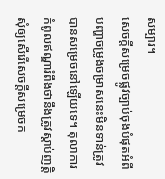សម្បារ។
សេចក្តីសម្រេចផ្លូវច្បាប់ចុងបំផុតអំពីបញ្ហាចម្រូងចម្រាសនេះមិនទាន់ត្រូវបានសម្រេចនៅឡើយទេ។ តុលាការកំពូលឥណ្ឌារំពឹងថានឹងត្រូវស្តាប់ញត្តិសុំឲ្យសើរើសេចក្តីសម្រេចក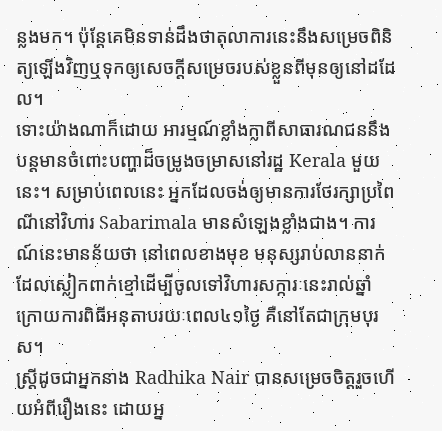ន្លងមក។ ប៉ុន្តែគេមិនទាន់ដឹងថាតុលាការនេះនឹងសម្រេចពិនិត្យឡើងវិញឬទុកឲ្យសេចក្តីសម្រេចរបស់ខ្លួនពីមុនឲ្យនៅដដែល។
ទោះយ៉ាងណាក៏ដោយ អារម្មណ៍ខ្លាំងក្លាពីសាធារណជននឹងបន្តមានចំពោះបញ្ហាដ៏ចម្រូងចម្រាសនៅរដ្ឋ Kerala មួយនេះ។ សម្រាប់ពេលនេះ អ្នកដែលចង់ឲ្យមានការថែរក្សាប្រពៃណីនៅវិហារ Sabarimala មានសំឡេងខ្លាំងជាង។ ការណ៍នេះមានន័យថា នៅពេលខាងមុខ មនុស្សរាប់លាននាក់ដែលស្លៀកពាក់ខ្មៅដើម្បីចូលទៅវិហារសក្ការៈនេះរាល់ឆ្នាំ ក្រោយការពិធីអនុតាបរយៈពេល៤១ថ្ងៃ គឺនៅតែជាក្រុមបុរស។
ស្ត្រីដូចជាអ្នកនាង Radhika Nair បានសម្រេចចិត្តរួចហើយអំពីរឿងនេះ ដោយអ្ន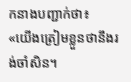កនាងបញ្ជាក់ថា៖
«យើងត្រៀមខ្លួនថានឹងរង់ចាំសិន។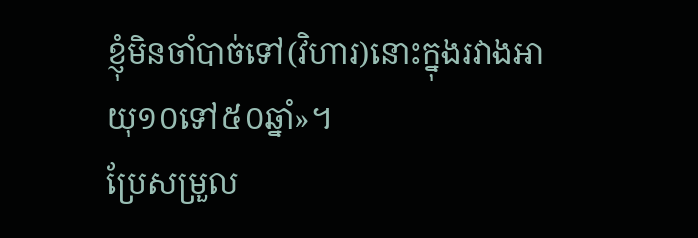ខ្ញុំមិនចាំបាច់ទៅ(វិហារ)នោះក្នុងរវាងអាយុ១០ទៅ៥០ឆ្នាំ»។
ប្រែសម្រួល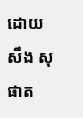ដោយ សឹង សុផាត